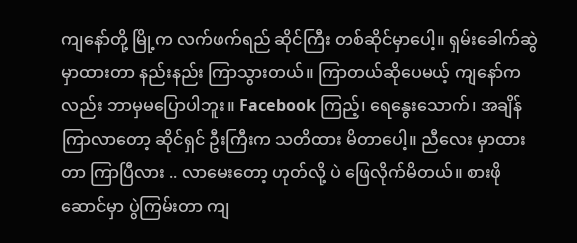ကျနော်တို့ မြို့က လက်ဖက်ရည် ဆိုင်ကြီး တစ်ဆိုင်မှာပေါ့။ ရှမ်းခေါက်ဆွဲ မှာထားတာ နည်းနည်း ကြာသွားတယ်။ ကြာတယ်ဆိုပေမယ့် ကျနော်ကလည်း ဘာမှမပြောပါဘူး။ Facebook ကြည့်၊ ရေနွေးသောက်၊ အချိန် ကြာလာတော့ ဆိုင်ရှင် ဦးကြီးက သတိထား မိတာပေါ့။ ညီလေး မှာထားတာ ကြာပြီလား .. လာမေးတော့ ဟုတ်လို့ ပဲ ဖြေလိုက်မိတယ်။ စားဖိုဆောင်မှာ ပွဲကြမ်းတာ ကျ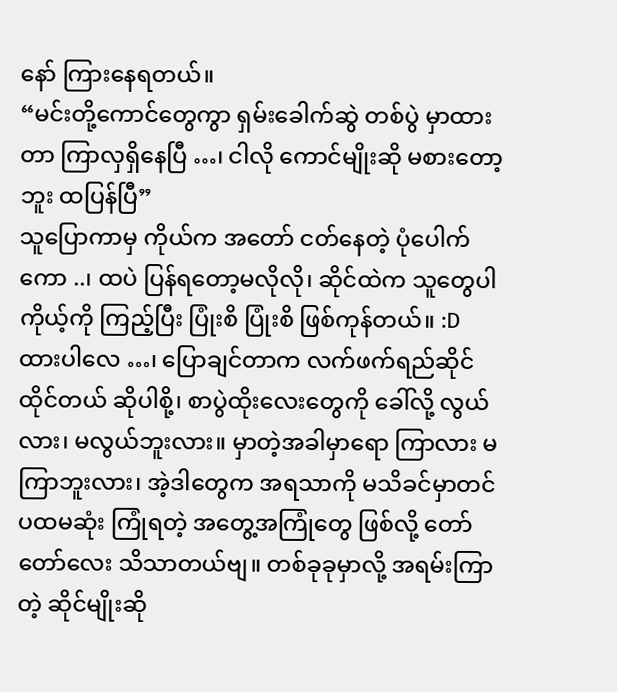နော် ကြားနေရတယ်။
“မင်းတို့ကောင်တွေကွာ ရှမ်းခေါက်ဆွဲ တစ်ပွဲ မှာထားတာ ကြာလှရှိနေပြီ …၊ ငါလို ကောင်မျိုးဆို မစားတော့ဘူး ထပြန်ပြီ”
သူပြောကာမှ ကိုယ်က အတော် ငတ်နေတဲ့ ပုံပေါက်ကော ..၊ ထပဲ ပြန်ရတော့မလိုလို၊ ဆိုင်ထဲက သူတွေပါ ကိုယ့်ကို ကြည့်ပြီး ပြုံးစိ ပြုံးစိ ဖြစ်ကုန်တယ်။ :D
ထားပါလေ …၊ ပြောချင်တာက လက်ဖက်ရည်ဆိုင် ထိုင်တယ် ဆိုပါစို့၊ စာပွဲထိုးလေးတွေကို ခေါ်လို့ လွယ်လား၊ မလွယ်ဘူးလား။ မှာတဲ့အခါမှာရော ကြာလား မကြာဘူးလား၊ အဲ့ဒါတွေက အရသာကို မသိခင်မှာတင် ပထမဆုံး ကြုံရတဲ့ အတွေ့အကြုံတွေ ဖြစ်လို့ တော်တော်လေး သိသာတယ်ဗျ။ တစ်ခုခုမှာလို့ အရမ်းကြာတဲ့ ဆိုင်မျိုးဆို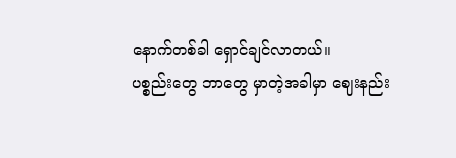နောက်တစ်ခါ ရှောင်ချင်လာတယ်။
ပစ္စည်းတွေ ဘာတွေ မှာတဲ့အခါမှာ ဈေးနည်း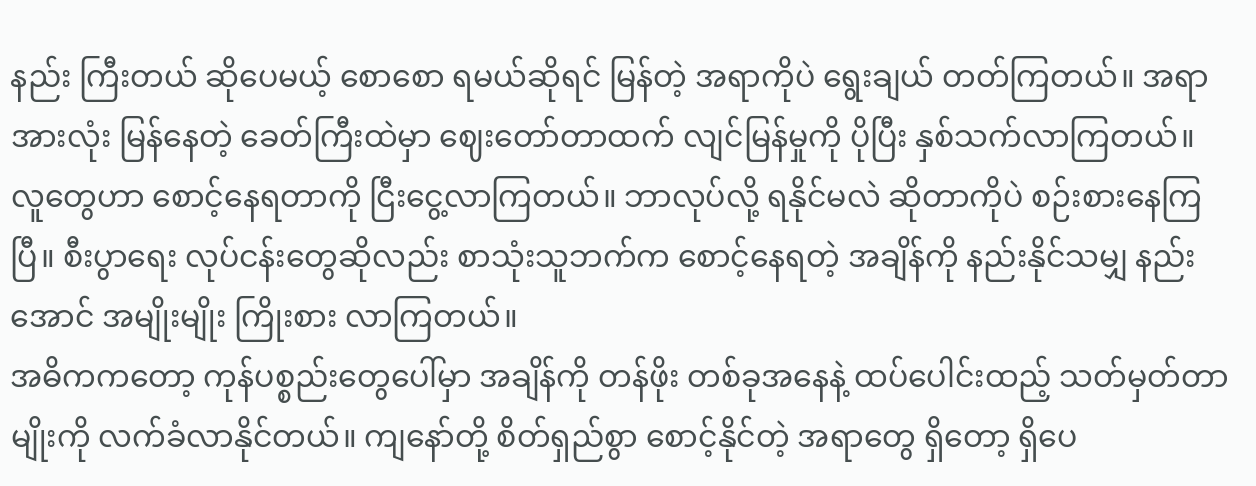နည်း ကြီးတယ် ဆိုပေမယ့် စောစော ရမယ်ဆိုရင် မြန်တဲ့ အရာကိုပဲ ရွေးချယ် တတ်ကြတယ်။ အရာအားလုံး မြန်နေတဲ့ ခေတ်ကြီးထဲမှာ ဈေးတော်တာထက် လျင်မြန်မှုကို ပိုပြီး နှစ်သက်လာကြတယ်။
လူတွေဟာ စောင့်နေရတာကို ငြီးငွေ့လာကြတယ်။ ဘာလုပ်လို့ ရနိုင်မလဲ ဆိုတာကိုပဲ စဉ်းစားနေကြပြီ။ စီးပွာရေး လုပ်ငန်းတွေဆိုလည်း စာသုံးသူဘက်က စောင့်နေရတဲ့ အချိန်ကို နည်းနိုင်သမျှ နည်းအောင် အမျိုးမျိုး ကြိုးစား လာကြတယ်။
အဓိကကတော့ ကုန်ပစ္စည်းတွေပေါ်မှာ အချိန်ကို တန်ဖိုး တစ်ခုအနေနဲ့ ထပ်ပေါင်းထည့် သတ်မှတ်တာမျိုးကို လက်ခံလာနိုင်တယ်။ ကျနော်တို့ စိတ်ရှည်စွာ စောင့်နိုင်တဲ့ အရာတွေ ရှိတော့ ရှိပေ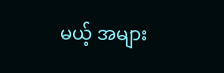မယ့် အများ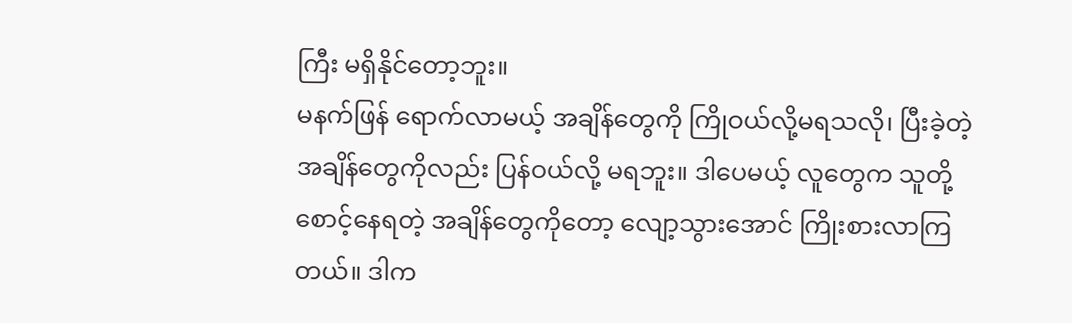ကြီး မရှိနိုင်တော့ဘူး။
မနက်ဖြန် ရောက်လာမယ့် အချိန်တွေကို ကြိုဝယ်လို့မရသလို၊ ပြီးခဲ့တဲ့ အချိန်တွေကိုလည်း ပြန်ဝယ်လို့ မရဘူး။ ဒါပေမယ့် လူတွေက သူတို့ စောင့်နေရတဲ့ အချိန်တွေကိုတော့ လျော့သွားအောင် ကြိုးစားလာကြတယ်။ ဒါက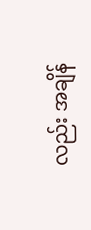လည်း အချိန်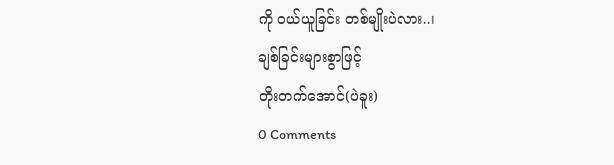ကို ဝယ်ယူခြင်း တစ်မျိုးပဲလား..၊
ချစ်ခြင်းများစွာဖြင့်
တိုးတက်အောင်(ပဲခူး)
0 Comments